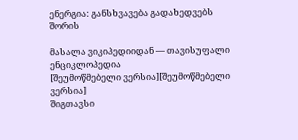ენერგია: განსხვავება გადახედვებს შორის

მასალა ვიკიპედიიდან — თავისუფალი ენციკლოპედია
[შეუმოწმებელი ვერსია][შეუმოწმებელი ვერსია]
შიგთავსი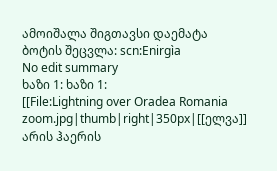ამოიშალა შიგთავსი დაემატა
ბოტის შეცვლა: scn:Enirgìa
No edit summary
ხაზი 1: ხაზი 1:
[[File:Lightning over Oradea Romania zoom.jpg|thumb|right|350px|[[ელვა]] არის ჰაერის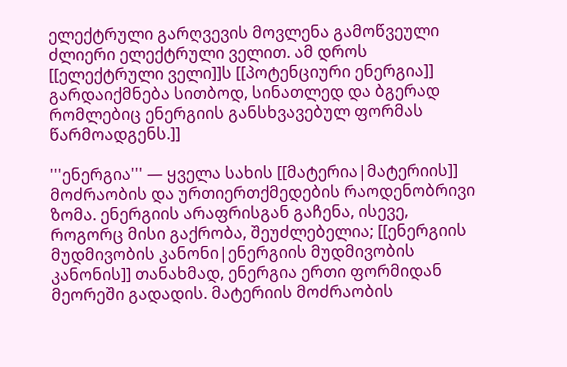ელექტრული გარღვევის მოვლენა გამოწვეული ძლიერი ელექტრული ველით. ამ დროს [[ელექტრული ველი]]ს [[პოტენციური ენერგია]] გარდაიქმნება სითბოდ, სინათლედ და ბგერად რომლებიც ენერგიის განსხვავებულ ფორმას წარმოადგენს.]]

'''ენერგია''' — ყველა სახის [[მატერია|მატერიის]] მოძრაობის და ურთიერთქმედების რაოდენობრივი ზომა. ენერგიის არაფრისგან გაჩენა, ისევე, როგორც მისი გაქრობა, შეუძლებელია; [[ენერგიის მუდმივობის კანონი|ენერგიის მუდმივობის კანონის]] თანახმად, ენერგია ერთი ფორმიდან მეორეში გადადის. მატერიის მოძრაობის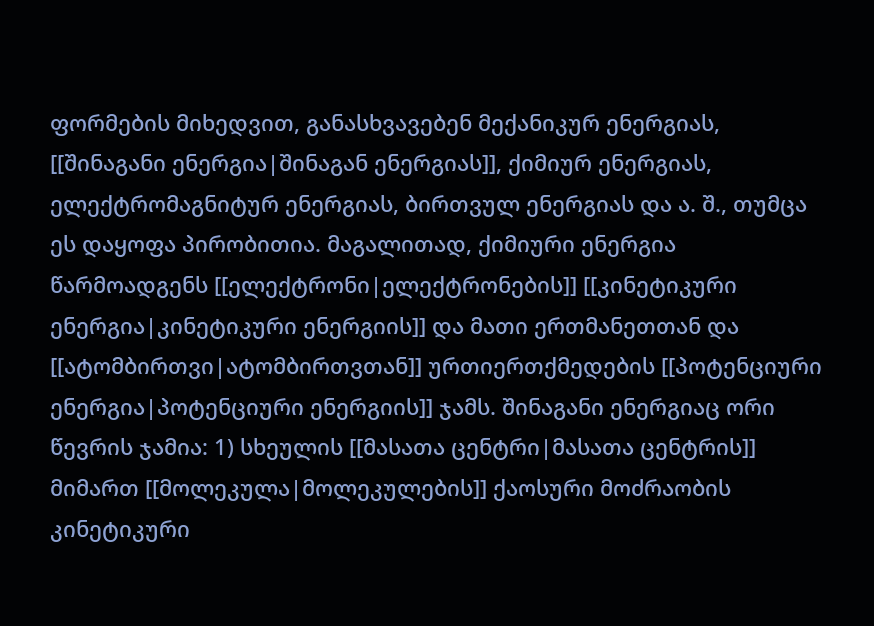ფორმების მიხედვით, განასხვავებენ მექანიკურ ენერგიას, [[შინაგანი ენერგია|შინაგან ენერგიას]], ქიმიურ ენერგიას, ელექტრომაგნიტურ ენერგიას, ბირთვულ ენერგიას და ა. შ., თუმცა ეს დაყოფა პირობითია. მაგალითად, ქიმიური ენერგია წარმოადგენს [[ელექტრონი|ელექტრონების]] [[კინეტიკური ენერგია|კინეტიკური ენერგიის]] და მათი ერთმანეთთან და [[ატომბირთვი|ატომბირთვთან]] ურთიერთქმედების [[პოტენციური ენერგია|პოტენციური ენერგიის]] ჯამს. შინაგანი ენერგიაც ორი წევრის ჯამია: 1) სხეულის [[მასათა ცენტრი|მასათა ცენტრის]] მიმართ [[მოლეკულა|მოლეკულების]] ქაოსური მოძრაობის კინეტიკური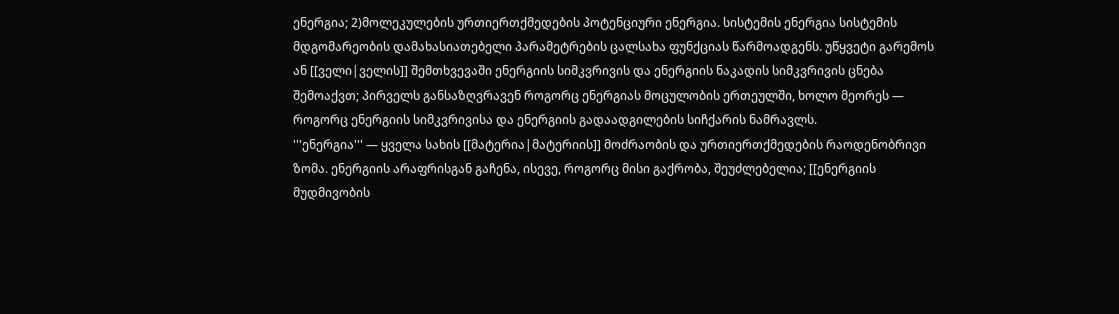ენერგია; 2)მოლეკულების ურთიერთქმედების პოტენციური ენერგია. სისტემის ენერგია სისტემის მდგომარეობის დამახასიათებელი პარამეტრების ცალსახა ფუნქციას წარმოადგენს. უწყვეტი გარემოს ან [[ველი|ველის]] შემთხვევაში ენერგიის სიმკვრივის და ენერგიის ნაკადის სიმკვრივის ცნება შემოაქვთ; პირველს განსაზღვრავენ როგორც ენერგიას მოცულობის ერთეულში, ხოლო მეორეს — როგორც ენერგიის სიმკვრივისა და ენერგიის გადაადგილების სიჩქარის ნამრავლს.
'''ენერგია''' — ყველა სახის [[მატერია|მატერიის]] მოძრაობის და ურთიერთქმედების რაოდენობრივი ზომა. ენერგიის არაფრისგან გაჩენა, ისევე, როგორც მისი გაქრობა, შეუძლებელია; [[ენერგიის მუდმივობის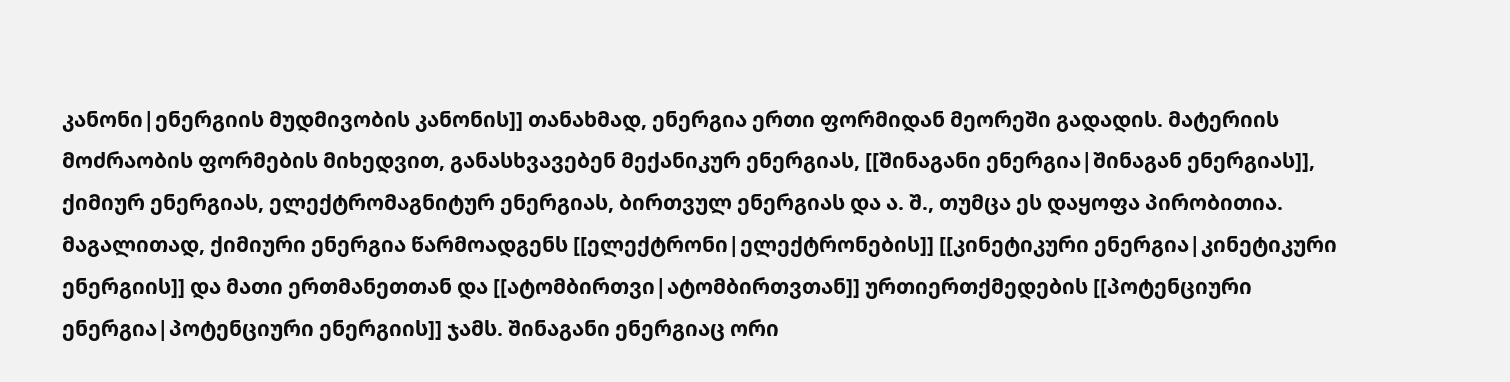კანონი|ენერგიის მუდმივობის კანონის]] თანახმად, ენერგია ერთი ფორმიდან მეორეში გადადის. მატერიის მოძრაობის ფორმების მიხედვით, განასხვავებენ მექანიკურ ენერგიას, [[შინაგანი ენერგია|შინაგან ენერგიას]], ქიმიურ ენერგიას, ელექტრომაგნიტურ ენერგიას, ბირთვულ ენერგიას და ა. შ., თუმცა ეს დაყოფა პირობითია. მაგალითად, ქიმიური ენერგია წარმოადგენს [[ელექტრონი|ელექტრონების]] [[კინეტიკური ენერგია|კინეტიკური ენერგიის]] და მათი ერთმანეთთან და [[ატომბირთვი|ატომბირთვთან]] ურთიერთქმედების [[პოტენციური ენერგია|პოტენციური ენერგიის]] ჯამს. შინაგანი ენერგიაც ორი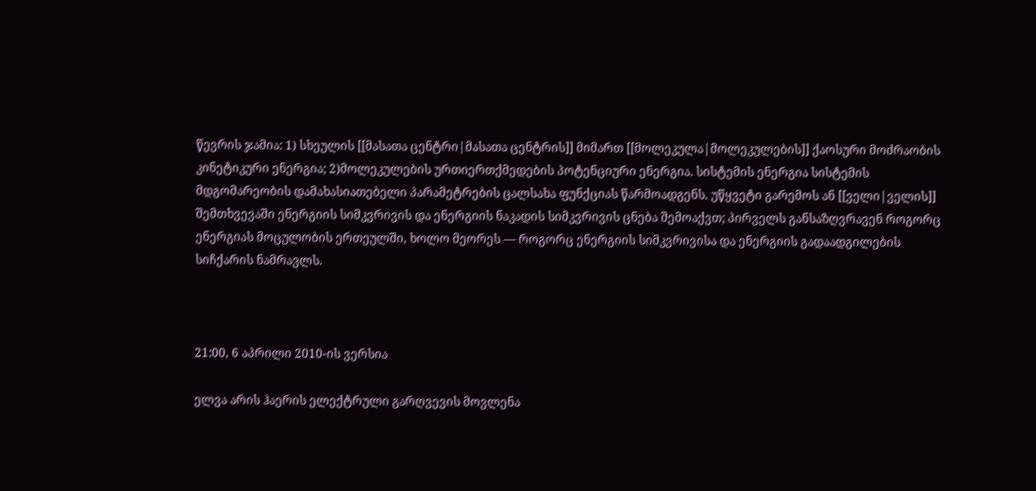წევრის ჯამია: 1) სხეულის [[მასათა ცენტრი|მასათა ცენტრის]] მიმართ [[მოლეკულა|მოლეკულების]] ქაოსური მოძრაობის კინეტიკური ენერგია; 2)მოლეკულების ურთიერთქმედების პოტენციური ენერგია. სისტემის ენერგია სისტემის მდგომარეობის დამახასიათებელი პარამეტრების ცალსახა ფუნქციას წარმოადგენს. უწყვეტი გარემოს ან [[ველი|ველის]] შემთხვევაში ენერგიის სიმკვრივის და ენერგიის ნაკადის სიმკვრივის ცნება შემოაქვთ; პირველს განსაზღვრავენ როგორც ენერგიას მოცულობის ერთეულში, ხოლო მეორეს — როგორც ენერგიის სიმკვრივისა და ენერგიის გადაადგილების სიჩქარის ნამრავლს.



21:00, 6 აპრილი 2010-ის ვერსია

ელვა არის ჰაერის ელექტრული გარღვევის მოვლენა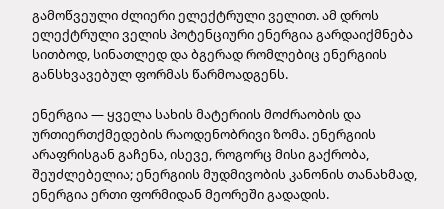გამოწვეული ძლიერი ელექტრული ველით. ამ დროს ელექტრული ველის პოტენციური ენერგია გარდაიქმნება სითბოდ, სინათლედ და ბგერად რომლებიც ენერგიის განსხვავებულ ფორმას წარმოადგენს.

ენერგია — ყველა სახის მატერიის მოძრაობის და ურთიერთქმედების რაოდენობრივი ზომა. ენერგიის არაფრისგან გაჩენა, ისევე, როგორც მისი გაქრობა, შეუძლებელია; ენერგიის მუდმივობის კანონის თანახმად, ენერგია ერთი ფორმიდან მეორეში გადადის.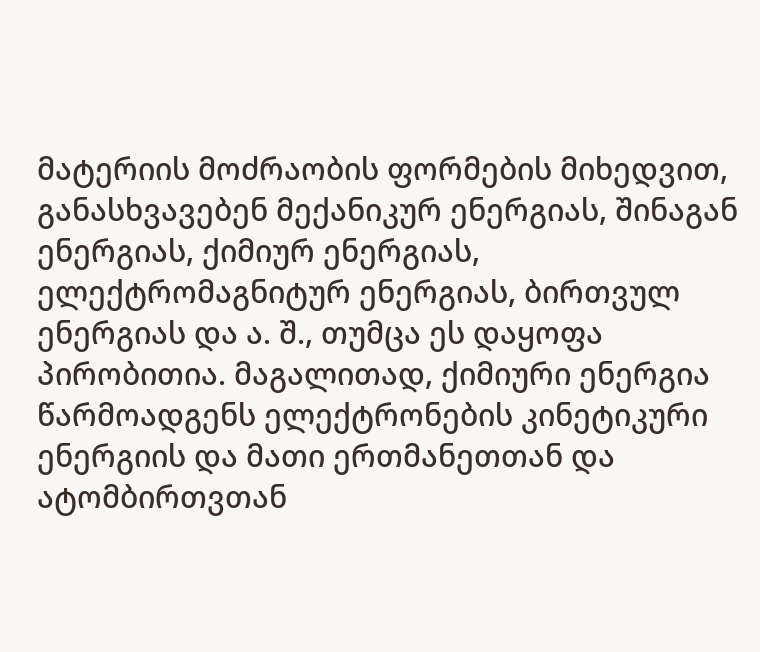მატერიის მოძრაობის ფორმების მიხედვით, განასხვავებენ მექანიკურ ენერგიას, შინაგან ენერგიას, ქიმიურ ენერგიას, ელექტრომაგნიტურ ენერგიას, ბირთვულ ენერგიას და ა. შ., თუმცა ეს დაყოფა პირობითია. მაგალითად, ქიმიური ენერგია წარმოადგენს ელექტრონების კინეტიკური ენერგიის და მათი ერთმანეთთან და ატომბირთვთან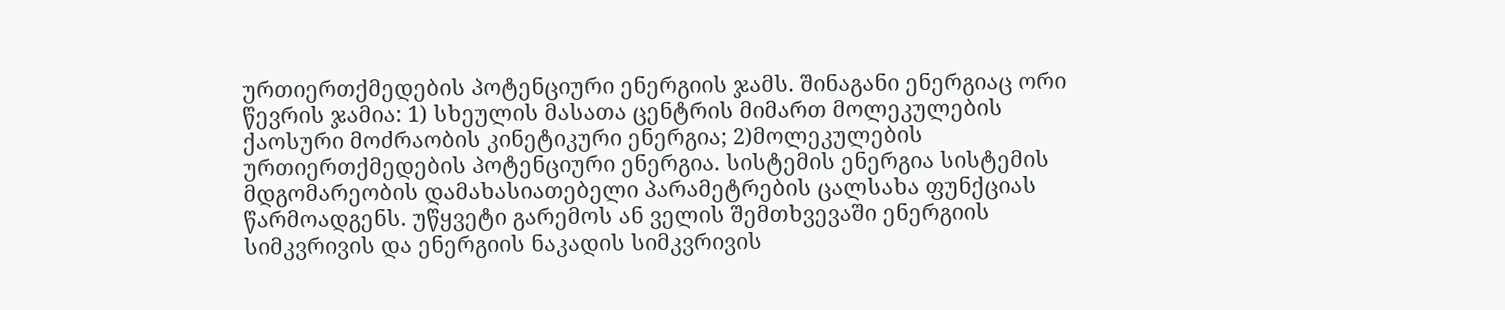ურთიერთქმედების პოტენციური ენერგიის ჯამს. შინაგანი ენერგიაც ორი წევრის ჯამია: 1) სხეულის მასათა ცენტრის მიმართ მოლეკულების ქაოსური მოძრაობის კინეტიკური ენერგია; 2)მოლეკულების ურთიერთქმედების პოტენციური ენერგია. სისტემის ენერგია სისტემის მდგომარეობის დამახასიათებელი პარამეტრების ცალსახა ფუნქციას წარმოადგენს. უწყვეტი გარემოს ან ველის შემთხვევაში ენერგიის სიმკვრივის და ენერგიის ნაკადის სიმკვრივის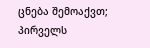ცნება შემოაქვთ; პირველს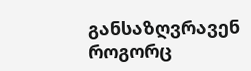განსაზღვრავენ როგორც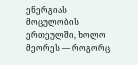ენერგიას მოცულობის ერთეულში, ხოლო მეორეს — როგორც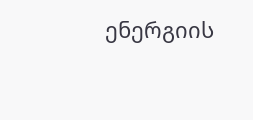ენერგიის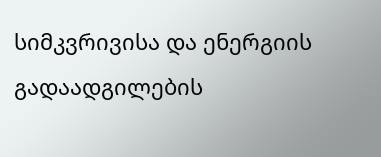სიმკვრივისა და ენერგიის გადაადგილების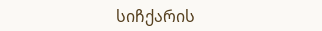სიჩქარის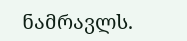ნამრავლს.